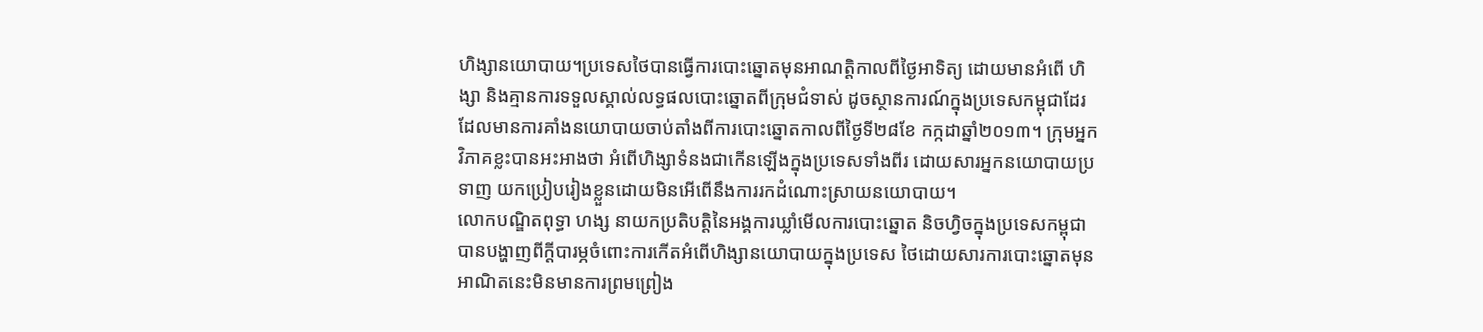ហិង្សានយោបាយ។ប្រទេសថៃបានធ្វើការបោះឆ្នោតមុនអាណត្តិកាលពីថ្ងៃអាទិត្យ ដោយមានអំពើ ហិង្សា និងគ្មានការទទួលស្គាល់លទ្ធផលបោះឆ្នោតពីក្រុមជំទាស់ ដូចស្ថានការណ៍ក្នុងប្រទេសកម្ពុជាដែរ ដែលមានការគាំងនយោបាយចាប់តាំងពីការបោះឆ្នោតកាលពីថ្ងៃទី២៨ខែ កក្កដាឆ្នាំ២០១៣។ ក្រុមអ្នកវិភាគខ្លះបានអះអាងថា អំពើហិង្សាទំនងជាកើនឡើងក្នុងប្រទេសទាំងពីរ ដោយសារអ្នកនយោបាយប្រទាញ យកប្រៀបរៀងខ្លួនដោយមិនអើពើនឹងការរកដំណោះស្រាយនយោបាយ។
លោកបណ្ឌិតពុទ្ធា ហង្ស នាយកប្រតិបត្តិនៃអង្គការឃ្លាំមើលការបោះឆ្នោត និចហ្វិចក្នុងប្រទេសកម្ពុជា បានបង្ហាញពីក្តីបារម្ភចំពោះការកើតអំពើហិង្សានយោបាយក្នុងប្រទេស ថៃដោយសារការបោះឆ្នោតមុនអាណិតនេះមិនមានការព្រមព្រៀង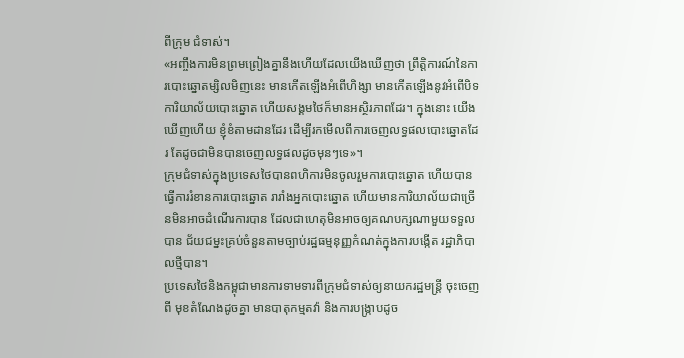ពីក្រុម ជំទាស់។
«អញ្ចឹងការមិនព្រមព្រៀងគ្នានឹងហើយដែលយើងឃើញថា ព្រឹត្តិការណ៍នៃការបោះឆ្នោតម្សិលមិញនេះ មានកើតឡើងអំពើហិង្សា មានកើតឡើងនូវអំពើបិទការិយាល័យបោះឆ្នោត ហើយសង្គមថៃក៏មានអស្ថិរភាពដែរ។ ក្នុងនោះ យើងឃើញហើយ ខ្ញុំខំតាមដានដែរ ដើម្បីរកមើលពីការចេញលទ្ធផលបោះឆ្នោតដែរ តែដូចជាមិនបានចេញលទ្ធផលដូចមុនៗទេ»។
ក្រុមជំទាស់ក្នុងប្រទេសថៃបានពហិការមិនចូលរួមការបោះឆ្នោត ហើយបាន ធ្វើការរំខានការបោះឆ្នោត រារាំងអ្នកបោះឆ្នោត ហើយមានការិយាល័យជាច្រើនមិនអាចដំណើរការបាន ដែលជាហេតុមិនអាចឲ្យគណបក្សណាមួយទទួលបាន ជ័យជម្នះគ្រប់ចំនួនតាមច្បាប់រដ្ឋធម្មនុញ្ញកំណត់ក្នុងការបង្កើត រដ្ឋាភិបាលថ្មីបាន។
ប្រទេសថៃនិងកម្ពុជាមានការទាមទារពីក្រុមជំទាស់ឲ្យនាយករដ្ឋមន្ត្រី ចុះចេញពី មុខតំណែងដូចគ្នា មានបាតុកម្មតវ៉ា និងការបង្ក្រាបដូច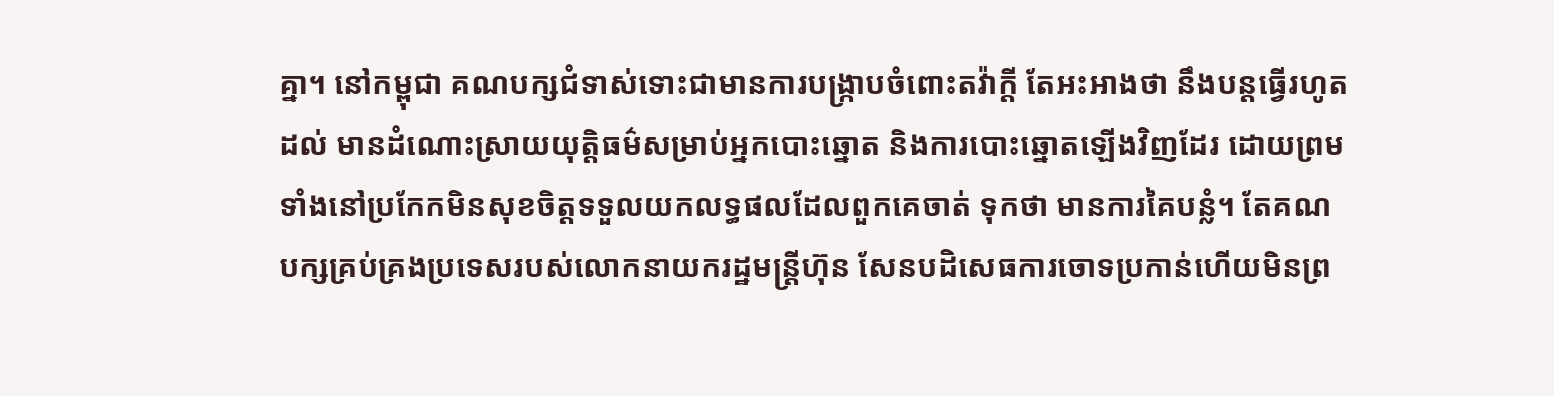គ្នា។ នៅកម្ពុជា គណបក្សជំទាស់ទោះជាមានការបង្ក្រាបចំពោះតវ៉ាក្តី តែអះអាងថា នឹងបន្តធ្វើរហូតដល់ មានដំណោះស្រាយយុត្តិធម៌សម្រាប់អ្នកបោះឆ្នោត និងការបោះឆ្នោតឡើងវិញដែរ ដោយព្រមទាំងនៅប្រកែកមិនសុខចិត្តទទួលយកលទ្ធផលដែលពួកគេចាត់ ទុកថា មានការគៃបន្លំ។ តែគណបក្សគ្រប់គ្រងប្រទេសរបស់លោកនាយករដ្ឋមន្ត្រីហ៊ុន សែនបដិសេធការចោទប្រកាន់ហើយមិនព្រ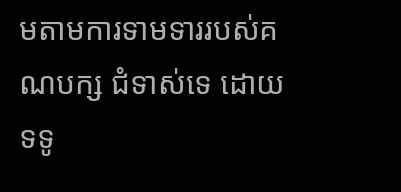មតាមការទាមទាររបស់គណបក្ស ជំទាស់ទេ ដោយទទូ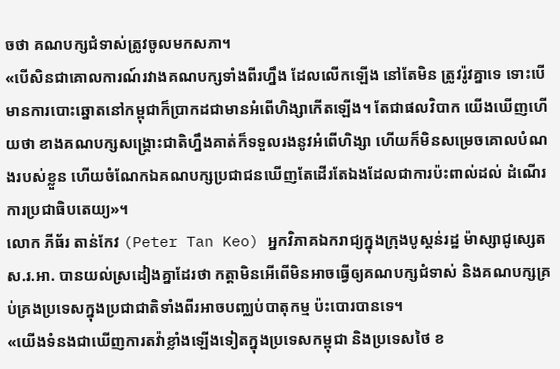ចថា គណបក្សជំទាស់ត្រូវចូលមកសភា។
«បើសិនជាគោលការណ៍រវាងគណបក្សទាំងពីរហ្នឹង ដែលលើកឡើង នៅតែមិន ត្រូវរ៉ូវគ្នាទេ ទោះបើមានការបោះឆ្នោតនៅកម្ពុជាក៏ប្រាកដជាមានអំពើហិង្សាកើតឡើង។ តែជាផលវិបាក យើងឃើញហើយថា ខាងគណបក្សសង្គ្រោះជាតិហ្នឹងគាត់ក៏ទទួលរងនូវអំពើហិង្សា ហើយក៏មិនសម្រេចគោលបំណងរបស់ខ្លួន ហើយចំណែកឯគណបក្សប្រជាជនឃើញតែដើរតែឯងដែលជាការប៉ះពាល់ដល់ ដំណើរការប្រជាធិបតេយ្យ»។
លោក ភីធ័រ តាន់កែវ (Peter Tan Keo) អ្នកវិភាគឯករាជ្យក្នុងក្រុងបូស្តន់រដ្ឋ ម៉ាស្សាជូស្សេត ស.រ.អា. បានយល់ស្រដៀងគ្នាដែរថា កត្តាមិនអើពើមិនអាចធ្វើឲ្យគណបក្សជំទាស់ និងគណបក្សគ្រប់គ្រងប្រទេសក្នុងប្រជាជាតិទាំងពីរអាចបញ្ឈប់បាតុកម្ម ប៉ះបោរបានទេ។
«យើងទំនងជាឃើញការតវ៉ាខ្លាំងឡើងទៀតក្នុងប្រទេសកម្ពុជា និងប្រទេសថៃ ខ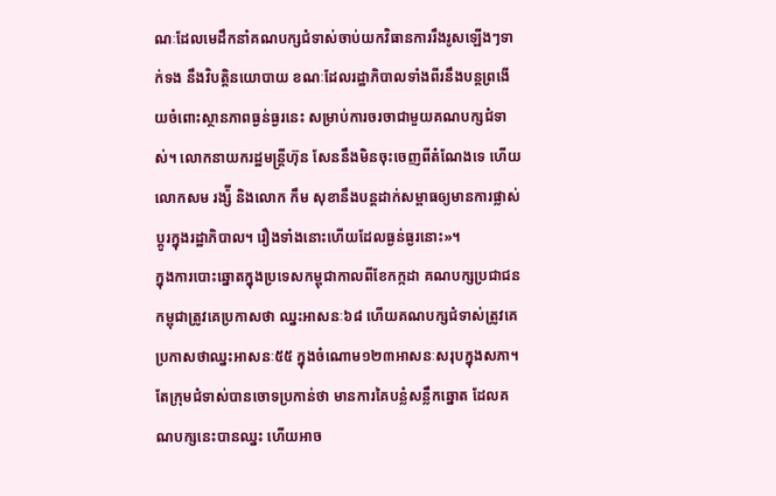ណៈដែលមេដឹកនាំគណបក្សជំទាស់ចាប់យកវិធានការរឹងរូសឡើងៗទាក់ទង នឹងវិបត្តិនយោបាយ ខណៈដែលរដ្ឋាភិបាលទាំងពីរនឹងបន្តព្រងើយចំពោះស្ថានភាពធ្ងន់ធ្ងរនេះ សម្រាប់ការចរចាជាមួយគណបក្សជំទាស់។ លោកនាយករដ្ឋមន្ត្រីហ៊ុន សែននឹងមិនចុះចេញពីតំណែងទេ ហើយលោកសម រង្ស៉ី និងលោក កឹម សុខានឹងបន្តដាក់សម្ពាធឲ្យមានការផ្លាស់ប្តូរក្នុងរដ្ឋាភិបាល។ រឿងទាំងនោះហើយដែលធ្ងន់ធ្ងរនោះ»។
ក្នុងការបោះឆ្នោតក្នុងប្រទេសកម្ពុជាកាលពីខែកក្កដា គណបក្សប្រជាជនកម្ពុជាត្រូវគេប្រកាសថា ឈ្នះអាសនៈ៦៨ ហើយគណបក្សជំទាស់ត្រូវគេប្រកាសថាឈ្នះអាសនៈ៥៥ ក្នុងចំណោម១២៣អាសនៈសរុបក្នុងសភា។
តែក្រុមជំទាស់បានចោទប្រកាន់ថា មានការគៃបន្លំសន្លឹកឆ្នោត ដែលគណបក្សនេះបានឈ្នះ ហើយអាច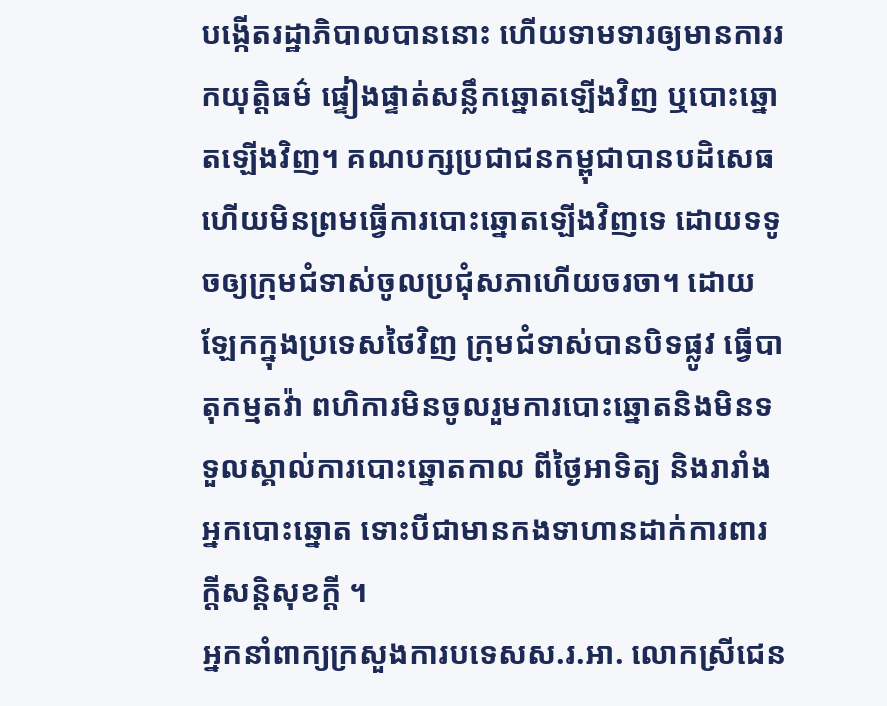បង្កើតរដ្ឋាភិបាលបាននោះ ហើយទាមទារឲ្យមានការរកយុត្តិធម៌ ផ្ទៀងផ្ទាត់សន្លឹកឆ្នោតឡើងវិញ ឬបោះឆ្នោតឡើងវិញ។ គណបក្សប្រជាជនកម្ពុជាបានបដិសេធ ហើយមិនព្រមធ្វើការបោះឆ្នោតឡើងវិញទេ ដោយទទូចឲ្យក្រុមជំទាស់ចូលប្រជុំសភាហើយចរចា។ ដោយឡែកក្នុងប្រទេសថៃវិញ ក្រុមជំទាស់បានបិទផ្លូវ ធ្វើបាតុកម្មតវ៉ា ពហិការមិនចូលរួមការបោះឆ្នោតនិងមិនទទួលស្គាល់ការបោះឆ្នោតកាល ពីថ្ងៃអាទិត្យ និងរារាំងអ្នកបោះឆ្នោត ទោះបីជាមានកងទាហានដាក់ការពារក្តីសន្តិសុខក្តី ។
អ្នកនាំពាក្យក្រសួងការបទេសស.រ.អា. លោកស្រីជេន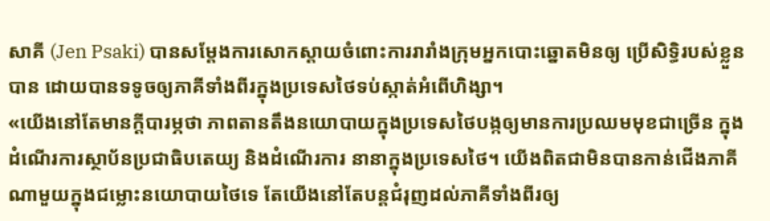សាគី (Jen Psaki) បានសម្តែងការសោកស្តាយចំពោះការរារាំងក្រុមអ្នកបោះឆ្នោតមិនឲ្យ ប្រើសិទ្ធិរបស់ខ្លួនបាន ដោយបានទទូចឲ្យភាគីទាំងពីរក្នុងប្រទេសថៃទប់ស្កាត់អំពើហិង្សា។
«យើងនៅតែមានក្តីបារម្ភថា ភាពតានតឹងនយោបាយក្នុងប្រទេសថៃបង្កឲ្យមានការប្រឈមមុខជាច្រើន ក្នុងដំណើរការស្ថាប័នប្រជាធិបតេយ្យ និងដំណើរការ នានាក្នុងប្រទេសថៃ។ យើងពិតជាមិនបានកាន់ជើងភាគីណាមួយក្នុងជម្លោះនយោបាយថៃទេ តែយើងនៅតែបន្តជំរុញដល់ភាគីទាំងពីរឲ្យ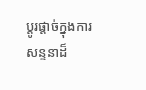ប្តូរផ្តាច់ក្នុងការ សន្ទនាដ៏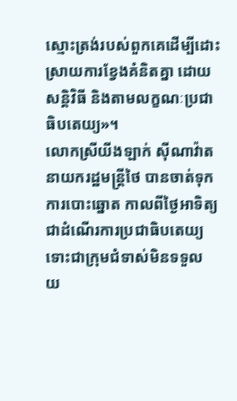ស្មោះត្រង់របស់ពួកគេដើម្បីដោះស្រាយការខ្វែងគំនិតគ្នា ដោយសន្តិវិធី និងតាមលក្ខណៈប្រជាធិបតេយ្យ»។
លោកស្រីយីងឡាក់ ស៊ីណាវ៉ាត នាយករដ្ឋមន្ត្រីថៃ បានចាត់ទុកការបោះឆ្នោត កាលពីថ្ងៃអាទិត្យ ជាដំណើរការប្រជាធិបតេយ្យ ទោះជាក្រុមជំទាស់មិនទទួល យ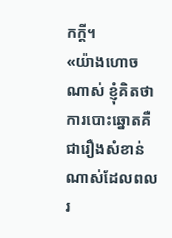កក្តី។
«យ៉ាងហោចណាស់ ខ្ញុំគិតថា ការបោះឆ្នោតគឺជារឿងសំខាន់ណាស់ដែលពលរ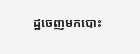ដ្ឋចេញមកបោះ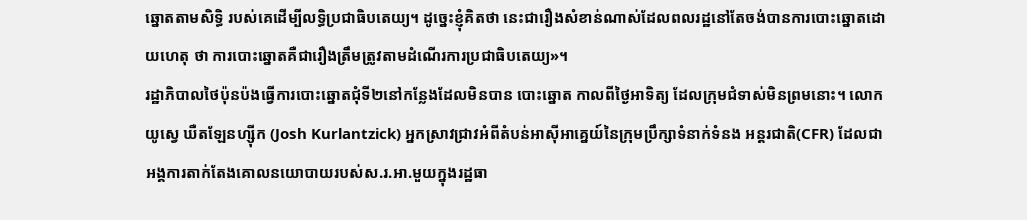ឆ្នោតតាមសិទ្ធិ របស់គេដើម្បីលទ្ធិប្រជាធិបតេយ្យ។ ដូច្នេះខ្ញុំគិតថា នេះជារឿងសំខាន់ណាស់ដែលពលរដ្ឋនៅតែចង់បានការបោះឆ្នោតដោយហេតុ ថា ការបោះឆ្នោតគឺជារឿងត្រឹមត្រូវតាមដំណើរការប្រជាធិបតេយ្យ»។
រដ្ឋាភិបាលថៃប៉ុនប៉ងធ្វើការបោះឆ្នោតជុំទី២នៅកន្លែងដែលមិនបាន បោះឆ្នោត កាលពីថ្ងៃអាទិត្យ ដែលក្រុមជំទាស់មិនព្រមនោះ។ លោកយូស្វេ ឃឺតឡែនហ្ស៊ីក (Josh Kurlantzick) អ្នកស្រាវជ្រាវអំពីតំបន់អាស៊ីអាគ្នេយ៍នៃក្រុមប្រឹក្សាទំនាក់ទំនង អន្តរជាតិ(CFR) ដែលជាអង្គការតាក់តែងគោលនយោបាយរបស់ស.រ.អា.មួយក្នុងរដ្ឋធា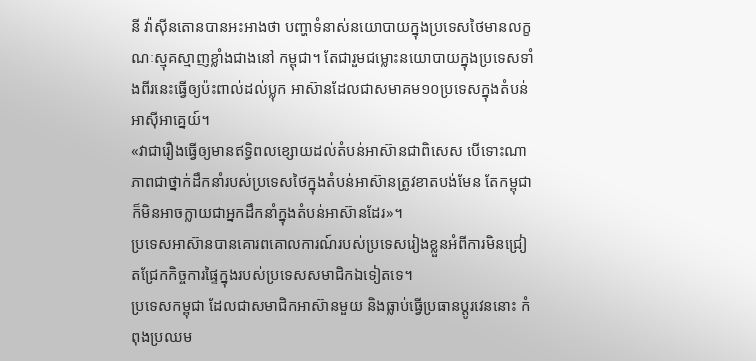នី វ៉ាស៊ីនតោនបានអះអាងថា បញ្ហាទំនាស់នយោបាយក្នុងប្រទេសថៃមានលក្ខណៈស្មុគស្មាញខ្លាំងជាងនៅ កម្ពុជា។ តែជារួមជម្លោះនយោបាយក្នុងប្រទេសទាំងពីរនេះធ្វើឲ្យប៉ះពាល់ដល់ប្លុក អាស៊ានដែលជាសមាគម១០ប្រទេសក្នុងតំបន់អាស៊ីអាគ្នេយ៍។
«វាជារឿងធ្វើឲ្យមានឥទ្ធិពលខ្សោយដល់តំបន់អាស៊ានជាពិសេស បើទោះណា ភាពជាថ្នាក់ដឹកនាំរបស់ប្រទេសថៃក្នុងតំបន់អាស៊ានត្រូវខាតបង់មែន តែកម្ពុជាក៏មិនអាចក្លាយជាអ្នកដឹកនាំក្នុងតំបន់អាស៊ានដែរ»។
ប្រទេសអាស៊ានបានគោរពគោលការណ៍របស់ប្រទេសរៀងខ្លួនអំពីការមិនជ្រៀតជ្រែកកិច្ចការផ្ទៃក្នុងរបស់ប្រទេសសមាជិកឯទៀតទេ។
ប្រទេសកម្ពុជា ដែលជាសមាជិកអាស៊ានមួយ និងធ្លាប់ធ្វើប្រធានប្តូរវេននោះ កំពុងប្រឈម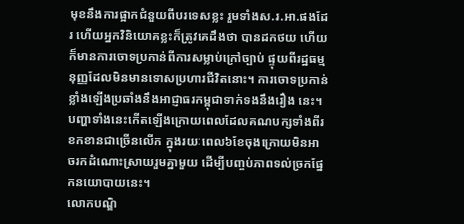មុខនឹងការផ្អាកជំនួយពីបរទេសខ្លះ រួមទាំងស.រ.អា.ផងដែរ ហើយអ្នកវិនិយោគខ្លះក៏ត្រូវគេដឹងថា បានដកថយ ហើយក៏មានការចោទប្រកាន់ពីការសម្លាប់ក្រៅច្បាប់ ផ្ទុយពីរដ្ឋធម្មនុញ្ញដែលមិនមានទោសប្រហារជីវិតនោះ។ ការចោទប្រកាន់ខ្លាំងឡើងប្រឆាំងនឹងអាជ្ញាធរកម្ពុជាទាក់ទងនឹងរឿង នេះ។ បញ្ហាទាំងនេះកើតឡើងក្រោយពេលដែលគណបក្សទាំងពីរខកខានជាច្រើនលើក ក្នុងរយៈពេល៦ខែចុងក្រោយមិនអាចរកដំណោះស្រាយរួមគ្នាមួយ ដើម្បីបញ្ចប់ភាពទល់ច្រកផ្នែកនយោបាយនេះ។
លោកបណ្ឌិ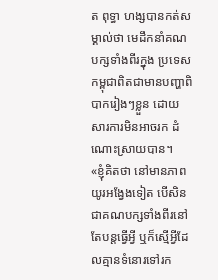ត ពុទ្ធា ហង្សបានកត់សម្គាល់ថា មេដឹកនាំគណបក្សទាំងពីរក្នុង ប្រទេសកម្ពុជាពិតជាមានបញ្ហាពិបាករៀងៗខ្លួន ដោយសារការមិនអាចរក ដំណោះស្រាយបាន។
«ខ្ញុំគិតថា នៅមានភាពយូរអង្វែងទៀត បើសិនជាគណបក្សទាំងពីរនៅតែបន្តធ្វើអ្វី ឬក៏ស្មើអ្វីដែលគ្មានទំនោរទៅរក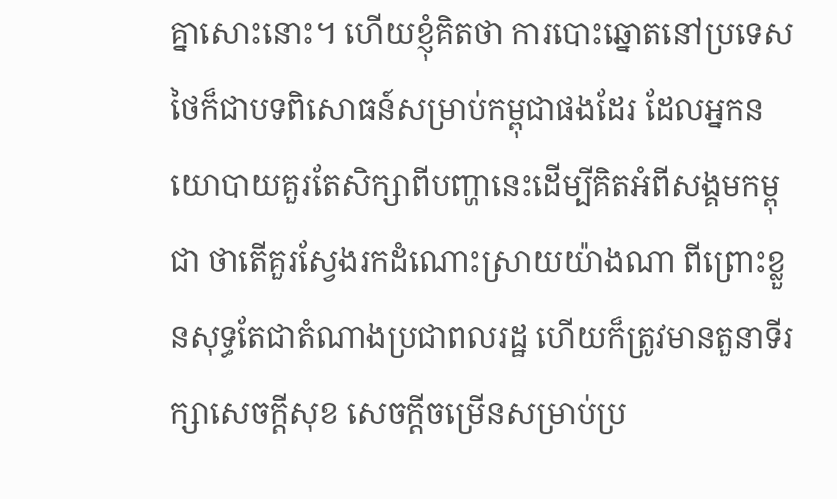គ្នាសោះនោះ។ ហើយខ្ញុំគិតថា ការបោះឆ្នោតនៅប្រទេសថៃក៏ជាបទពិសោធន៍សម្រាប់កម្ពុជាផងដែរ ដែលអ្នកនយោបាយគួរតែសិក្សាពីបញ្ហានេះដើម្បីគិតអំពីសង្គមកម្ពុជា ថាតើគួរស្វែងរកដំណោះស្រាយយ៉ាងណា ពីព្រោះខ្លួនសុទ្ធតែជាតំណាងប្រជាពលរដ្ឋ ហើយក៏ត្រូវមានតួនាទីរក្សាសេចក្តីសុខ សេចក្តីចម្រើនសម្រាប់ប្រ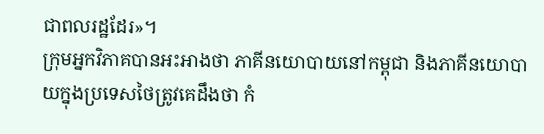ជាពលរដ្ឋដែរ»។
ក្រុមអ្នកវិភាគបានអះអាងថា ភាគីនយោបាយនៅកម្ពុជា និងភាគីនយោបាយក្នុងប្រទេសថៃត្រូវគេដឹងថា កំ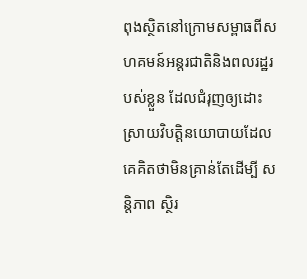ពុងស្ថិតនៅក្រោមសម្ពាធពីសហគមន៍អន្តរជាតិនិងពលរដ្ឋរបស់ខ្លួន ដែលជំរុញឲ្យដោះស្រាយវិបត្តិនយោបាយដែលគេគិតថាមិនគ្រាន់តែដើម្បី សន្តិភាព ស្ថិរ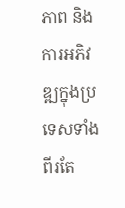ភាព និងការអភិវឌ្ឍក្នុងប្រទេសទាំងពីរតែ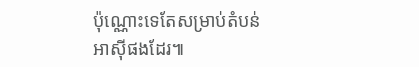ប៉ុណ្ណោះទេតែសម្រាប់តំបន់ អាស៊ីផងដែរ៕